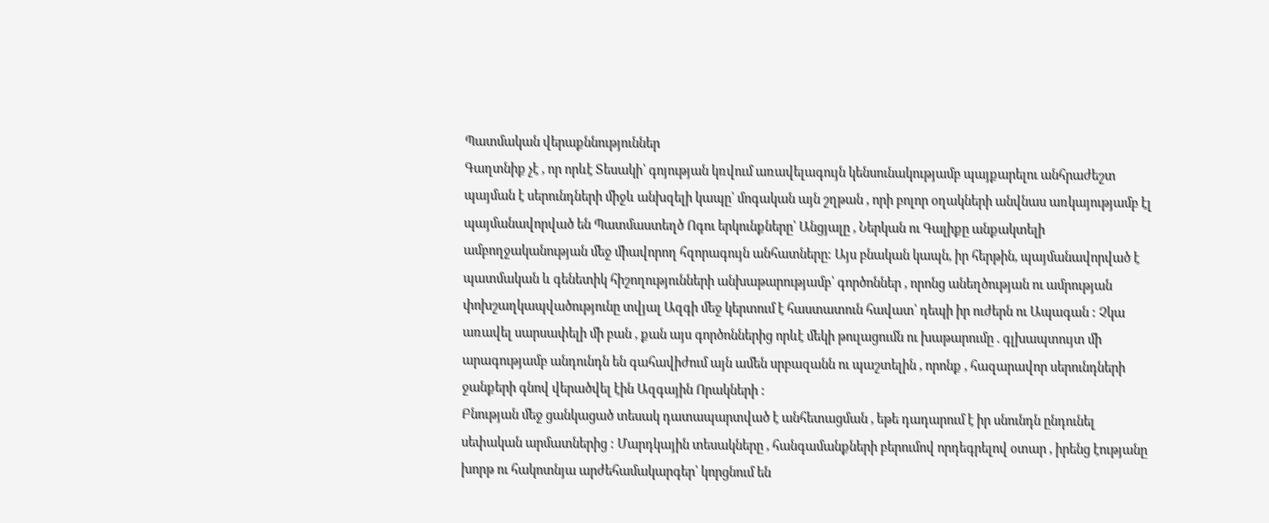Պատմական վերաքննություններ
Գաղտնիք չէ , որ որևէ Տեսակի՝ գոյության կռվում առավելագույն կենսունակությամբ պայքարելու անհրաժեշտ պայման է սերունդների միջև անխզելի կապը՝ մոգական այն շղթան , որի բոլոր օղակների անվնաս առկայությամբ էլ պայմանավորված են Պատմաստեղծ Ոգու երկունքները՝ Անցյալը , Ներկան ու Գալիքը անքակտելի ամբողջականության մեջ միավորող հզորագույն անհատները: Այս բնական կապն, իր հերթին, պայմանավորված է պատմական և գենետիկ հիշողությունների անխաթարությամբ՝ գործոններ , որոնց անեղծության ու ամրության փոխշաղկապվածությունը տվյալ Ազգի մեջ կերտում է հաստատուն հավատ՝ դեպի իր ուժերն ու Ապագան : Չկա առավել սարսափելի մի բան , քան այս գործոններից որևէ մեկի թուլացումն ու խաթարումը . գլխապտույտ մի արագությամբ անդունդն են գահավիժում այն ամեն սրբազանն ու պաշտելին , որոնք , հազարավոր սերունդների ջանքերի գնով վերածվել էին Ազգային Որակների :
Բնության մեջ ցանկացած տեսակ դատապարտված է անհետացման , եթե դադարում է իր սնունդն ընդունել սեփական արմատներից : Մարդկային տեսակները , հանգամանքների բերումով որդեգրելով օտար , իրենց էությանը խորթ ու հակոտնյա արժեհամակարգեր՝ կորցնում են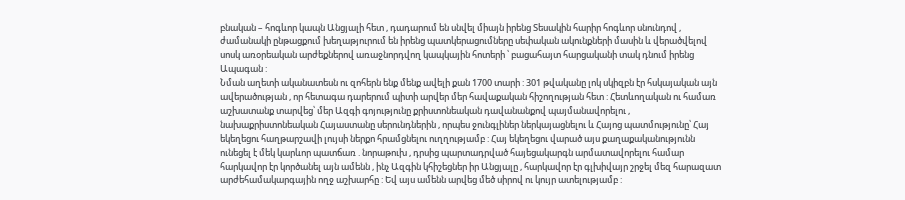բնական – հոգևոր կապն Անցյալի հետ , դադարում են սնվել միայն իրենց Տեսակին հարիր հոգևոր սնունդով , ժամանակի ընթացքում խեղաթյուրում են իրենց պատկերացումները սեփական ակունքների մասին և վերածվելով սոսկ առօրեական արժեքներով առաջնորդվող կապկային հոտերի ՝ բացահայտ հարցականի տակ դնում իրենց Ապագան :
Նման աղետի ականատեսն ու զոհերն ենք մենք ավելի քան 1700 տարի : 301 թվականը լոկ սկիզբն էր հսկայական այն ավերածության , որ հետագա դարերում պիտի արվեր մեր հավաքական հիշողության հետ : Հետևողական ու համառ աշխատանք տարվեց՝ մեր Ազգի գոյությունը քրիստոնեական դավանանքով պայմանավորելու , նախաքրիստոնեական Հայաստանը սերունդներին , որպես ջունգլիներ ներկայացնելու և Հայոց պատմությունը՝ Հայ եկեղեցու հաղթարշավի լույսի ներքո հրամցնելու ուղղությամբ : Հայ եկեղեցու վարած այս քաղաքականությունն ունեցել է մեկ կարևոր պատճառ . նորաթուխ , դրսից պարտադրված հայեցակարգն արմատավորելու համար հարկավոր էր կործանել այն ամենն , ինչ Ազգին կհիշեցներ իր Անցյալը , հարկավոր էր գլխիվայր շրջել մեզ հարազատ արժեհամակարգային ողջ աշխարհը : Եվ այս ամենն արվեց մեծ սիրով ու կույր ատելությամբ :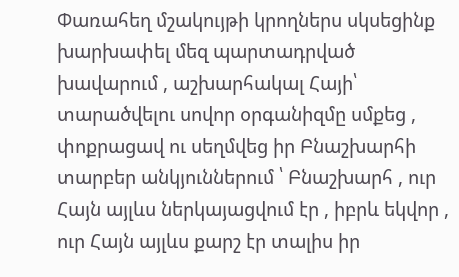Փառահեղ մշակույթի կրողներս սկսեցինք խարխափել մեզ պարտադրված խավարում , աշխարհակալ Հայի՝ տարածվելու սովոր օրգանիզմը սմքեց , փոքրացավ ու սեղմվեց իր Բնաշխարհի տարբեր անկյուններում ՝ Բնաշխարհ , ուր Հայն այլևս ներկայացվում էր , իբրև եկվոր , ուր Հայն այլևս քարշ էր տալիս իր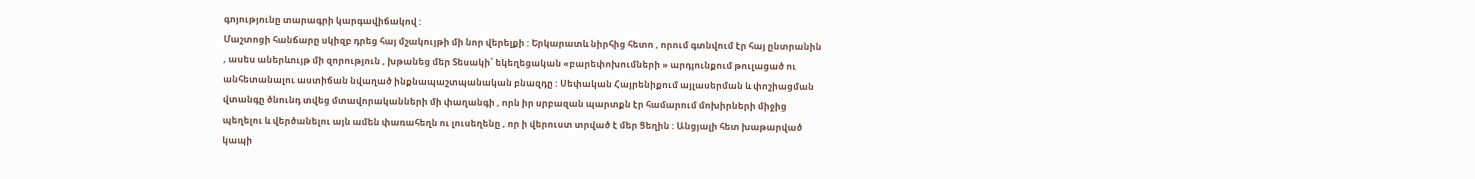գոյությունը տարագրի կարգավիճակով :
Մաշտոցի հանճարը սկիզբ դրեց հայ մշակույթի մի նոր վերելքի : Երկարատև նիրհից հետո , որում գտնվում էր հայ ընտրանին , ասես աներևույթ մի զորություն , խթանեց մեր Տեսակի՝ եկեղեցական «բարեփոխումների » արդյունքում թուլացած ու անհետանալու աստիճան նվաղած ինքնապաշտպանական բնազդը : Սեփական Հայրենիքում այլասերման և փոշիացման վտանգը ծնունդ տվեց մտավորականների մի փաղանգի , որն իր սրբազան պարտքն էր համարում մոխիրների միջից պեղելու և վերծանելու այն ամեն փառահեղն ու լուսեղենը , որ ի վերուստ տրված է մեր Ցեղին : Անցյալի հետ խաթարված կապի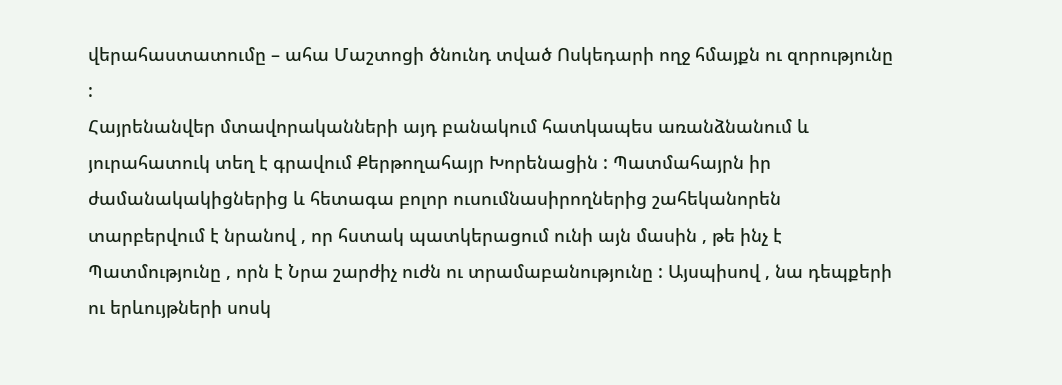վերահաստատումը – ահա Մաշտոցի ծնունդ տված Ոսկեդարի ողջ հմայքն ու զորությունը :
Հայրենանվեր մտավորականների այդ բանակում հատկապես առանձնանում և յուրահատուկ տեղ է գրավում Քերթողահայր Խորենացին : Պատմահայրն իր ժամանակակիցներից և հետագա բոլոր ուսումնասիրողներից շահեկանորեն տարբերվում է նրանով , որ հստակ պատկերացում ունի այն մասին , թե ինչ է Պատմությունը , որն է Նրա շարժիչ ուժն ու տրամաբանությունը : Այսպիսով , նա դեպքերի ու երևույթների սոսկ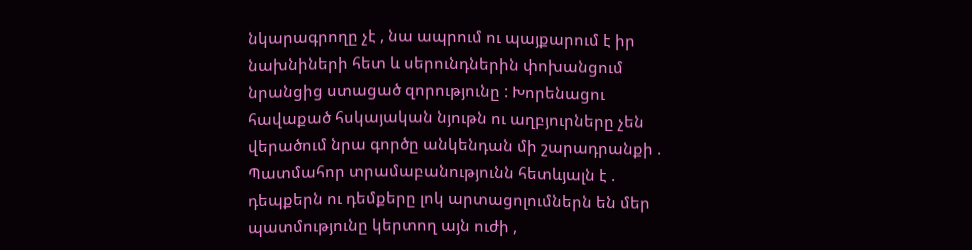նկարագրողը չէ , նա ապրում ու պայքարում է իր նախնիների հետ և սերունդներին փոխանցում նրանցից ստացած զորությունը : Խորենացու հավաքած հսկայական նյութն ու աղբյուրները չեն վերածում նրա գործը անկենդան մի շարադրանքի . Պատմահոր տրամաբանությունն հետևյալն է . դեպքերն ու դեմքերը լոկ արտացոլումներն են մեր պատմությունը կերտող այն ուժի ,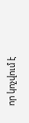որ կոչվում է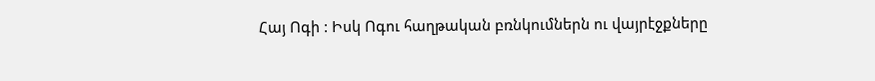Հայ Ոգի : Իսկ Ոգու հաղթական բռնկումներն ու վայրէջքները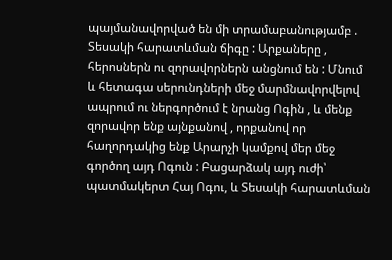պայմանավորված են մի տրամաբանությամբ . Տեսակի հարատևման ճիգը : Արքաները , հերոսներն ու զորավորներն անցնում են : Մնում և հետագա սերունդների մեջ մարմնավորվելով ապրում ու ներգործում է նրանց Ոգին , և մենք զորավոր ենք այնքանով , որքանով որ հաղորդակից ենք Արարչի կամքով մեր մեջ գործող այդ Ոգուն : Բացարձակ այդ ուժի՝ պատմակերտ Հայ Ոգու, և Տեսակի հարատևման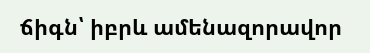ճիգն՝ իբրև ամենազորավոր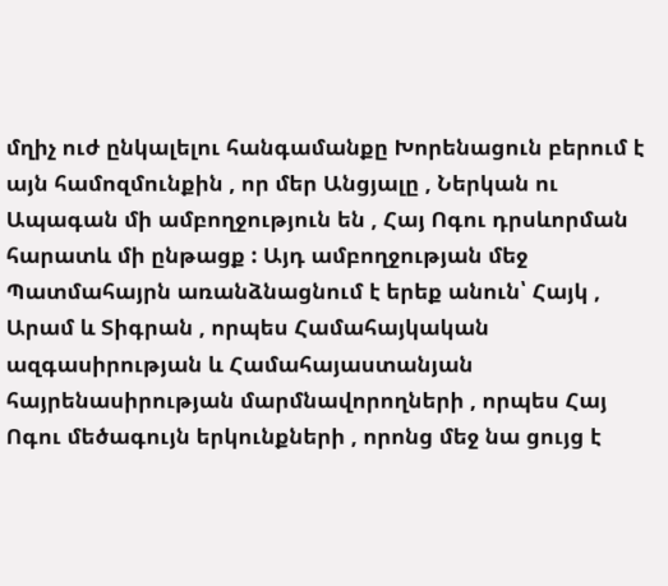մղիչ ուժ ընկալելու հանգամանքը Խորենացուն բերում է այն համոզմունքին , որ մեր Անցյալը , Ներկան ու Ապագան մի ամբողջություն են , Հայ Ոգու դրսևորման հարատև մի ընթացք : Այդ ամբողջության մեջ Պատմահայրն առանձնացնում է երեք անուն՝ Հայկ , Արամ և Տիգրան , որպես Համահայկական ազգասիրության և Համահայաստանյան հայրենասիրության մարմնավորողների , որպես Հայ Ոգու մեծագույն երկունքների , որոնց մեջ նա ցույց է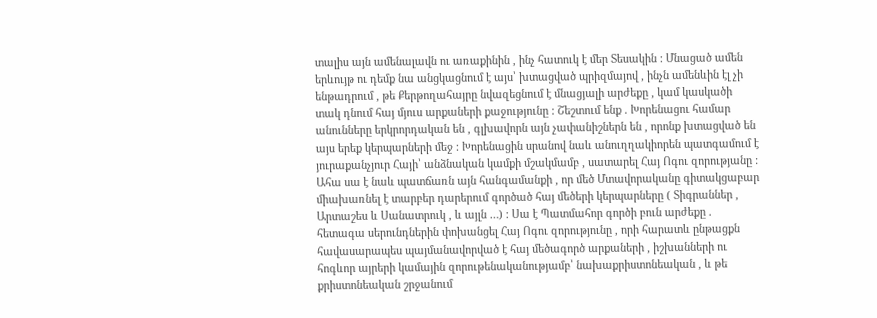տալիս այն ամենալավն ու առաքինին , ինչ հատուկ է մեր Տեսակին : Մնացած ամեն երևույթ ու դեմք նա անցկացնում է այս՝ խտացված պրիզմայով , ինչն ամենևին էլ չի ենթադրում , թե Քերթողահայրը նվազեցնում է մնացյալի արժեքը , կամ կասկածի տակ դնում հայ մյուս արքաների քաջությունը : Շեշտում ենք . Խորենացու համար անունները երկրորդական են , գլխավորն այն չափանիշներն են , որոնք խտացված են այս երեք կերպարների մեջ : Խորենացին սրանով նաև անուղղակիորեն պատգամում է յուրաքանչյուր Հայի՝ անձնական կամքի մշակմամբ , սատարել Հայ Ոգու զորությանը : Ահա սա է նաև պատճառն այն հանգամանքի , որ մեծ Մտավորականը գիտակցաբար միախառնել է տարբեր դարերում գործած հայ մեծերի կերպարները ( Տիգրաններ , Արտաշես և Սանատրուկ , և այլն …) : Սա է Պատմահոր գործի բուն արժեքը . հետագա սերունդներին փոխանցել Հայ Ոգու զորությունը , որի հարատև ընթացքն հավասարապես պայմանավորված է հայ մեծագործ արքաների , իշխանների ու հոգևոր այրերի կամային զորութենականությամբ՝ նախաքրիստոնեական , և թե քրիստոնեական շրջանում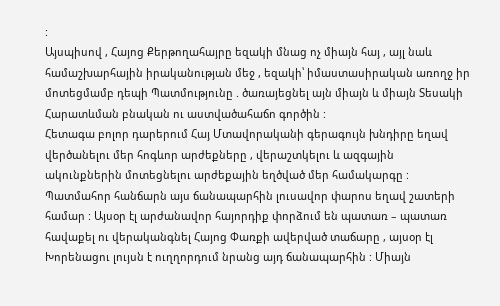:
Այսպիսով , Հայոց Քերթողահայրը եզակի մնաց ոչ միայն հայ , այլ նաև համաշխարհային իրականության մեջ , եզակի՝ իմաստասիրական առողջ իր մոտեցմամբ դեպի Պատմությունը . ծառայեցնել այն միայն և միայն Տեսակի Հարատևման բնական ու աստվածահաճո գործին :
Հետագա բոլոր դարերում Հայ Մտավորականի գերագույն խնդիրը եղավ վերծանելու մեր հոգևոր արժեքները , վերաշտկելու և ազգային ակունքներին մոտեցնելու արժեքային եղծված մեր համակարգը : Պատմահոր հանճարն այս ճանապարհին լուսավոր փարոս եղավ շատերի համար : Այսօր էլ արժանավոր հայորդիք փորձում են պատառ – պատառ հավաքել ու վերականգնել Հայոց Փառքի ավերված տաճարը , այսօր էլ Խորենացու լույսն է ուղղորդում նրանց այդ ճանապարհին : Միայն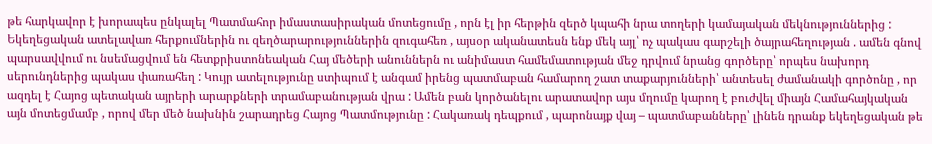թե հարկավոր է խորապես ընկալել Պատմահոր իմաստասիրական մոտեցումը , որն էլ իր հերթին զերծ կպահի նրա տողերի կամայական մեկնություններից : Եկեղեցական ատելավառ հերքումներին ու զեղծարարություններին զուգահեռ , այսօր ականատեսն ենք մեկ այլ՝ ոչ պակաս գարշելի ծայրահեղության . ամեն գնով պարսավվում ու նսեմացվում են հետքրիստոնեական Հայ մեծերի անուններն ու անիմաստ համեմատության մեջ դրվում նրանց գործերը՝ որպես նախորդ սերունդներից պակաս փառահեղ : Կույր ատելությունը ստիպում է անգամ իրենց պատմաբան համարող շատ տաքարյունների՝ անտեսել ժամանակի գործոնը , որ ազդել է Հայոց պետական այրերի արարքների տրամաբանության վրա : Ամեն բան կործանելու արատավոր այս մղումը կարող է բուժվել միայն Համահայկական այն մոտեցմամբ , որով մեր մեծ նախնին շարադրեց Հայոց Պատմությունը : Հակառակ դեպքում , պարոնայք վայ – պատմաբանները՝ լինեն դրանք եկեղեցական թե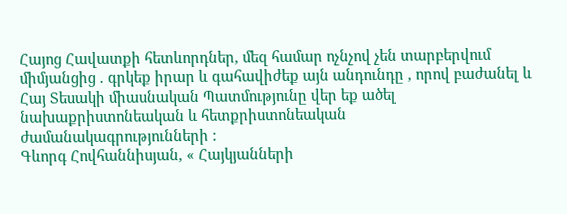Հայոց Հավատքի հետևորդներ, մեզ համար ոչնչով չեն տարբերվում միմյանցից . գրկեք իրար և գահավիժեք այն անդունդը , որով բաժանել և Հայ Տեսակի միասնական Պատմությունը վեր եք ածել նախաքրիստոնեական և հետքրիստոնեական ժամանակագրությունների :
Գևորգ Հովհաննիսյան, « Հայկյանների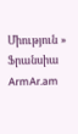Միություն »
Ֆրանսիա
ArmAr.am